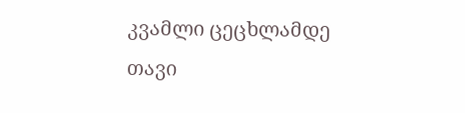კვამლი ცეცხლამდე თავი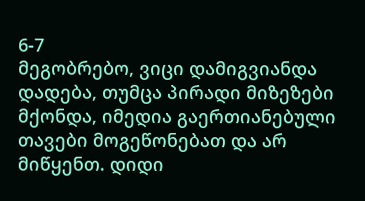6-7
მეგობრებო, ვიცი დამიგვიანდა დადება, თუმცა პირადი მიზეზები მქონდა, იმედია გაერთიანებული თავები მოგეწონებათ და არ მიწყენთ. დიდი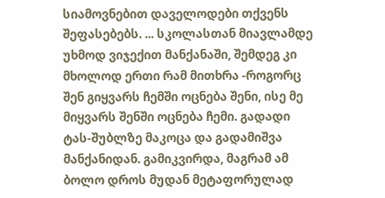სიამოვნებით დაველოდები თქვენს შეფასებებს. ... სკოლასთან მიავლამდე უხმოდ ვიჯექით მანქანაში, შემდეგ კი მხოლოდ ერთი რამ მითხრა -როგორც შენ გიყვარს ჩემში ოცნება შენი, ისე მე მიყვარს შენში ოცნება ჩემი. გადადი ტას-შუბლზე მაკოცა და გადამიშვა მანქანიდან. გამიკვირდა, მაგრამ ამ ბოლო დროს მუდან მეტაფორულად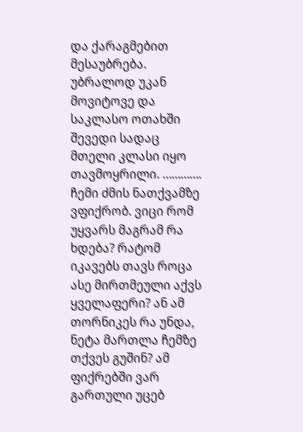და ქარაგმებით მესაუბრება. უბრალოდ უკან მოვიტოვე და საკლასო ოთახში შევედი სადაც მთელი კლასი იყო თავმოყრილი. …………. ჩემი ძმის ნათქვამზე ვფიქრობ. ვიცი რომ უყვარს მაგრამ რა ხდება? რატომ იკავებს თავს როცა ასე მირთმეული აქვს ყველაფერი? ან ამ თორნიკეს რა უნდა, ნეტა მართლა ჩემზე თქვეს გუშინ? ამ ფიქრებში ვარ გართული უცებ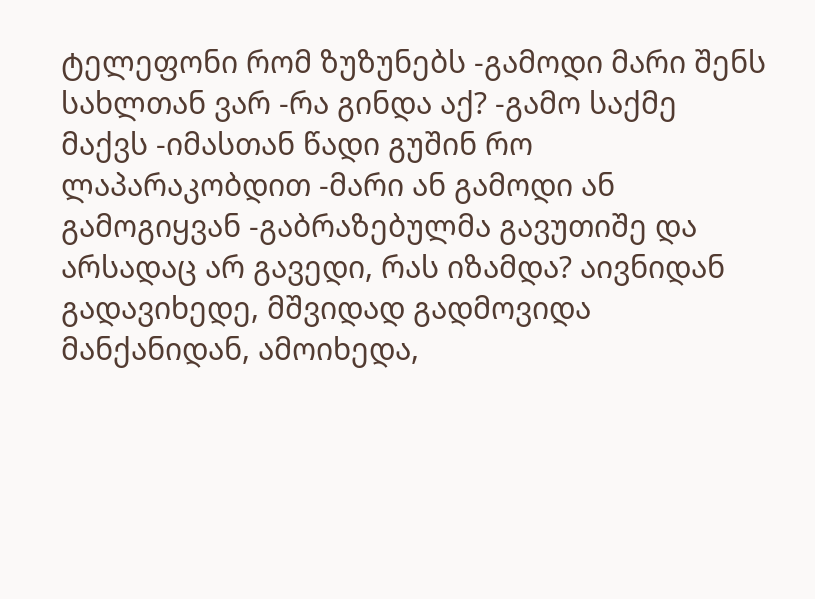ტელეფონი რომ ზუზუნებს -გამოდი მარი შენს სახლთან ვარ -რა გინდა აქ? -გამო საქმე მაქვს -იმასთან წადი გუშინ რო ლაპარაკობდით -მარი ან გამოდი ან გამოგიყვან -გაბრაზებულმა გავუთიშე და არსადაც არ გავედი, რას იზამდა? აივნიდან გადავიხედე, მშვიდად გადმოვიდა მანქანიდან, ამოიხედა,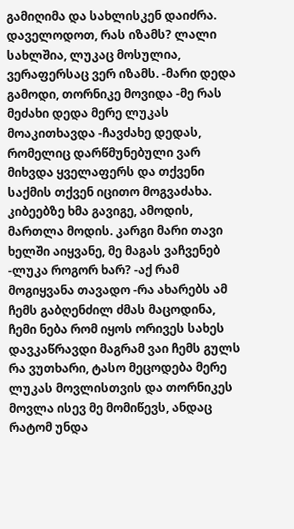გამიღიმა და სახლისკენ დაიძრა. დაველოდოთ, რას იზამს? ლალი სახლშია, ლუკაც მოსულია, ვერაფერსაც ვერ იზამს. -მარი დედა გამოდი, თორნიკე მოვიდა -მე რას მეძახი დედა მერე ლუკას მოაკითხავდა -ჩავძახე დედას, რომელიც დარწმუნებული ვარ მიხვდა ყველაფერს და თქვენი საქმის თქვენ იცითო მოგვაძახა. კიბეებზე ხმა გავიგე, ამოდის, მართლა მოდის. კარგი მარი თავი ხელში აიყვანე, მე მაგას ვაჩვენებ -ლუკა როგორ ხარ? -აქ რამ მოგიყვანა თავადო -რა ახარებს ამ ჩემს გაბღენძილ ძმას მაცოდინა, ჩემი ნება რომ იყოს ორივეს სახეს დავკაწრავდი მაგრამ ვაი ჩემს გულს რა ვუთხარი, ტასო მეცოდება მერე ლუკას მოვლისთვის და თორნიკეს მოვლა ისევ მე მომიწევს, ანდაც რატომ უნდა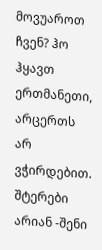მოვუაროთ ჩვენ? ჰო ჰყავთ ერთმანეთი, არცერთს არ ვჭირდებით. შტერები არიან -შენი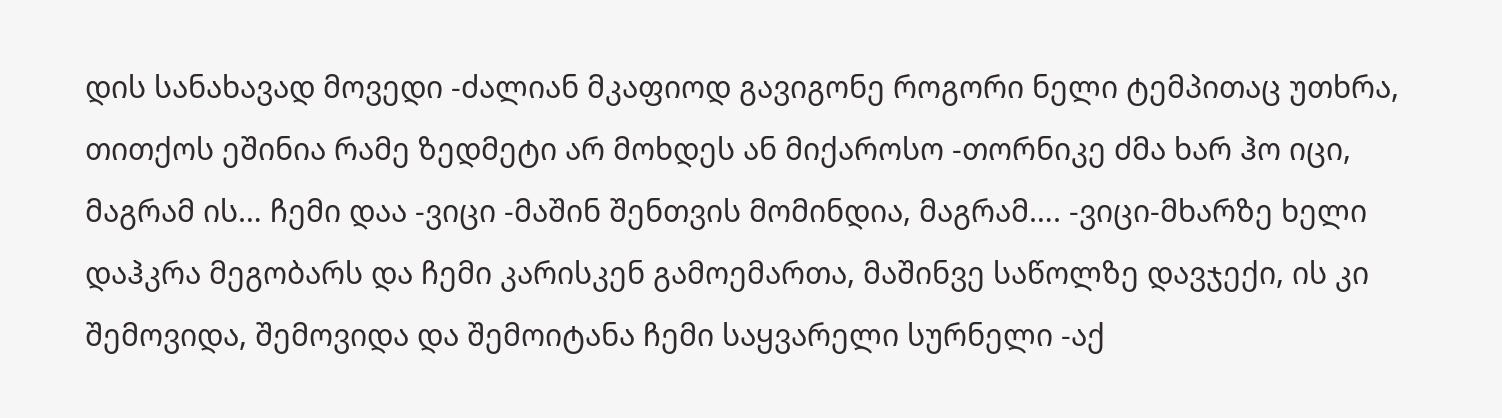დის სანახავად მოვედი -ძალიან მკაფიოდ გავიგონე როგორი ნელი ტემპითაც უთხრა, თითქოს ეშინია რამე ზედმეტი არ მოხდეს ან მიქაროსო -თორნიკე ძმა ხარ ჰო იცი, მაგრამ ის… ჩემი დაა -ვიცი -მაშინ შენთვის მომინდია, მაგრამ…. -ვიცი-მხარზე ხელი დაჰკრა მეგობარს და ჩემი კარისკენ გამოემართა, მაშინვე საწოლზე დავჯექი, ის კი შემოვიდა, შემოვიდა და შემოიტანა ჩემი საყვარელი სურნელი -აქ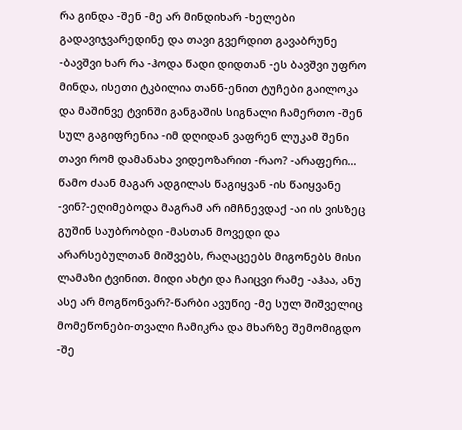რა გინდა -შენ -მე არ მინდიხარ -ხელები გადავიჯვარედინე და თავი გვერდით გავაბრუნე -ბავშვი ხარ რა -ჰოდა წადი დიდთან -ეს ბავშვი უფრო მინდა, ისეთი ტკბილია თანნ-ენით ტუჩები გაილოკა და მაშინვე ტვინში განგაშის სიგნალი ჩამერთო -შენ სულ გაგიფრენია -იმ დღიდან ვაფრენ ლუკამ შენი თავი რომ დამანახა ვიდეოზარით -რაო? -არაფერი… წამო ძაან მაგარ ადგილას წაგიყვან -ის წაიყვანე -ვინ?-ეღიმებოდა მაგრამ არ იმჩნევდაქ -აი ის ვისზეც გუშინ საუბრობდი -მასთან მოვედი და არარსებულთან მიშვებს, რაღაცეებს მიგონებს მისი ლამაზი ტვინით. მიდი ახტი და ჩაიცვი რამე -აჰაა, ანუ ასე არ მოგწონვარ?-წარბი ავუწიე -მე სულ შიშველიც მომეწონები-თვალი ჩამიკრა და მხარზე შემომიგდო -შე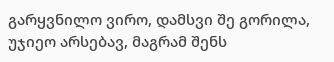გარყვნილო ვირო, დამსვი შე გორილა, უჯიეო არსებავ, მაგრამ შენს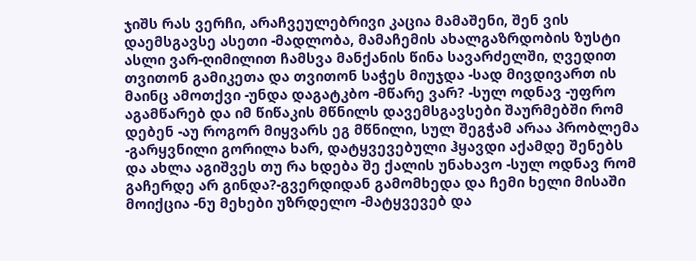ჯიშს რას ვერჩი, არაჩვეულებრივი კაცია მამაშენი, შენ ვის დაემსგავსე ასეთი -მადლობა, მამაჩემის ახალგაზრდობის ზუსტი ასლი ვარ-ღიმილით ჩამსვა მანქანის წინა სავარძელში, ღვედით თვითონ გამიკეთა და თვითონ საჭეს მიუჯდა -სად მივდივართ ის მაინც ამოთქვი -უნდა დაგატკბო -მწარე ვარ? -სულ ოდნავ -უფრო აგამწარებ და იმ წიწაკის მწნილს დავემსგავსები შაურმებში რომ დებენ -აუ როგორ მიყვარს ეგ მწნილი, სულ შეგჭამ არაა პრობლემა -გარყვნილი გორილა ხარ, დატყვევებული ჰყავდი აქამდე შენებს და ახლა აგიშვეს თუ რა ხდება შე ქალის უნახავო -სულ ოდნავ რომ გაჩერდე არ გინდა?-გვერდიდან გამომხედა და ჩემი ხელი მისაში მოიქცია -ნუ მეხები უზრდელო -მატყვევებ და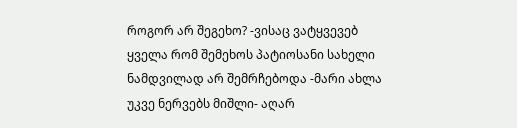როგორ არ შეგეხო? -ვისაც ვატყვევებ ყველა რომ შემეხოს პატიოსანი სახელი ნამდვილად არ შემრჩებოდა -მარი ახლა უკვე ნერვებს მიშლი- აღარ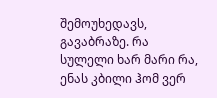შემოუხედავს, გავაბრაზე. რა სულელი ხარ მარი რა, ენას კბილი ჰომ ვერ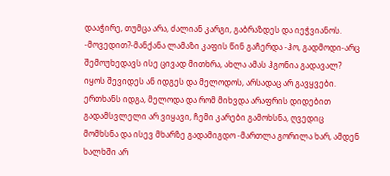დააჭირე, თუმცა არა, ძალიან კარგი, გაბრაზდეს და იეჭვიანოს. -მოვედით?-მანქანა ლამაზი კაფის წინ გაჩერდა -ჰო, გადმოდი-არც შემოუხედავს ისე ცივად მითხრა, ახლა ამას ჰგონია გადავალ? იყოს შევიდეს ან იდგეს და მელოდოს, არსადაც არ გავყვები. ერთხანს იდგა, მელოდა და რომ მიხვდა არაფრის დიდებით გადამსვლელი არ ვიყავი, ჩემი კარები გამოხსნა, ღვედიც მომხსნა და ისევ მხარზე გადამიგდო -მართლა გორილა ხარ, ამდენ ხალხში არ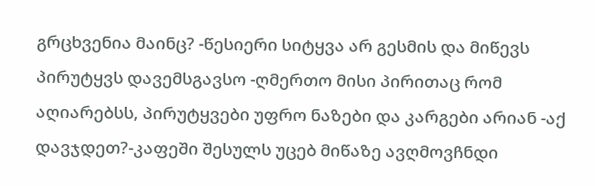გრცხვენია მაინც? -წესიერი სიტყვა არ გესმის და მიწევს პირუტყვს დავემსგავსო -ღმერთო მისი პირითაც რომ აღიარებსს, პირუტყვები უფრო ნაზები და კარგები არიან -აქ დავჯდეთ?-კაფეში შესულს უცებ მიწაზე ავღმოვჩნდი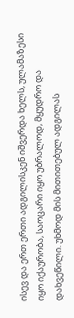ისევ და ერთ ერთი ადგილისკენ იშვერდა ხელს, ულამაზესი იყო იქაურობა, საოცარი იყო უბრალოდ, მყუდრო და დახვეწილი. უხმოდ მის მითითებულ ადგილას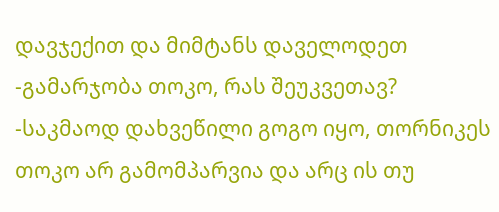დავჯექით და მიმტანს დაველოდეთ -გამარჯობა თოკო, რას შეუკვეთავ? -საკმაოდ დახვეწილი გოგო იყო, თორნიკეს თოკო არ გამომპარვია და არც ის თუ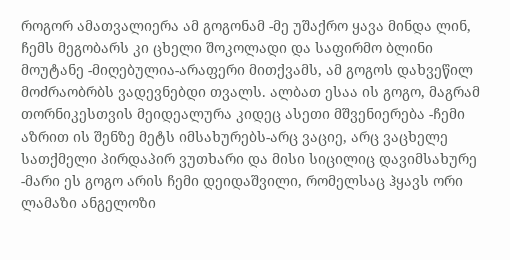როგორ ამათვალიერა ამ გოგონამ -მე უშაქრო ყავა მინდა ლინ, ჩემს მეგობარს კი ცხელი შოკოლადი და საფირმო ბლინი მოუტანე -მიღებულია-არაფერი მითქვამს, ამ გოგოს დახვეწილ მოძრაობრბს ვადევნებდი თვალს. ალბათ ესაა ის გოგო, მაგრამ თორნიკესთვის მეიდეალურა კიდეც ასეთი მშვენიერება -ჩემი აზრით ის შენზე მეტს იმსახურებს-არც ვაციე, არც ვაცხელე სათქმელი პირდაპირ ვუთხარი და მისი სიცილიც დავიმსახურე -მარი ეს გოგო არის ჩემი დეიდაშვილი, რომელსაც ჰყავს ორი ლამაზი ანგელოზი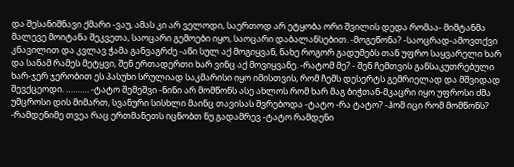და შესანიშნავი ქმარი -ვაუ, ამას კი არ ველოდი, საერთოდ არ ეტყობა ორი შვილის დედა რომაა- მიმტანმა მალევე მოიტანა შეკვეთა, საოცარი გემოები იყო, საოცარი დაბალანსებით. -მოგეწონა? -საოცრად-ამოვთქვი კნავილით და კვლავ ჭამა განვაგრძე -აწი სულ აქ მოგიყვან, ნახე როგორ გადუმებს თან უფრო საყვარელი ხარ და სანამ რამეს მეტყვი, შენ ერთადერთი ხარ ვინც აქ მოვიყვანე. -რატომ მე? - შენ ჩემთვის განსაკუთრებული ხარ-ჯერ ჯერობით ეს პასუხი სრულიად საკმარისი იყო იმისთვის, რომ ჩემს დესერტს გემრიელად და მშვიდად შევქცეოდი. ………. -ტატო შემეშვი -ნინი არ მომწონს ასე ახლოს რომ ხარ მაგ ბიჭთან-მკაცრი იყო უფროსი ძმა უმცროსი დის მიმართ, სვანური სისხლი მაინც თავისას შვრებოდა -ტატო -რა ტატო? -ჰომ იცი რომ მომწონს? -რამდენიმე თვეა რაც ერთმანეთს იცნობთ ნუ გადამრევ -ტატო რამდენი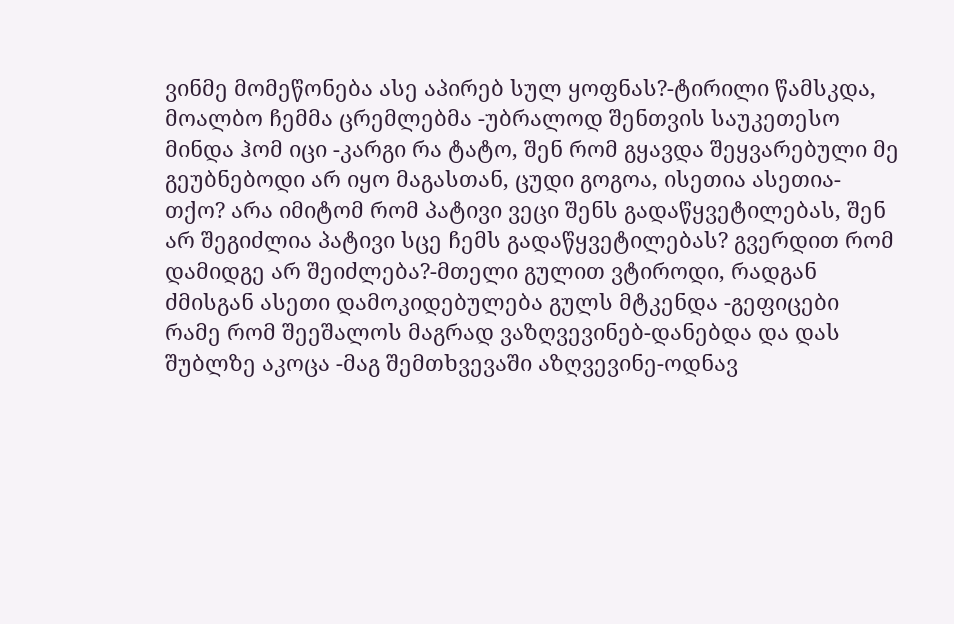ვინმე მომეწონება ასე აპირებ სულ ყოფნას?-ტირილი წამსკდა, მოალბო ჩემმა ცრემლებმა -უბრალოდ შენთვის საუკეთესო მინდა ჰომ იცი -კარგი რა ტატო, შენ რომ გყავდა შეყვარებული მე გეუბნებოდი არ იყო მაგასთან, ცუდი გოგოა, ისეთია ასეთია-თქო? არა იმიტომ რომ პატივი ვეცი შენს გადაწყვეტილებას, შენ არ შეგიძლია პატივი სცე ჩემს გადაწყვეტილებას? გვერდით რომ დამიდგე არ შეიძლება?-მთელი გულით ვტიროდი, რადგან ძმისგან ასეთი დამოკიდებულება გულს მტკენდა -გეფიცები რამე რომ შეეშალოს მაგრად ვაზღვევინებ-დანებდა და დას შუბლზე აკოცა -მაგ შემთხვევაში აზღვევინე-ოდნავ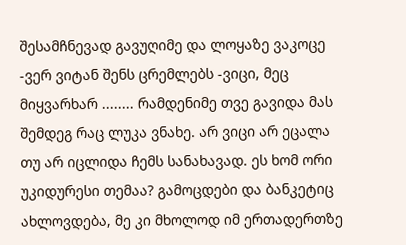შესამჩნევად გავუღიმე და ლოყაზე ვაკოცე -ვერ ვიტან შენს ცრემლებს -ვიცი, მეც მიყვარხარ ........ რამდენიმე თვე გავიდა მას შემდეგ რაც ლუკა ვნახე. არ ვიცი არ ეცალა თუ არ იცლიდა ჩემს სანახავად. ეს ხომ ორი უკიდურესი თემაა? გამოცდები და ბანკეტიც ახლოვდება, მე კი მხოლოდ იმ ერთადერთზე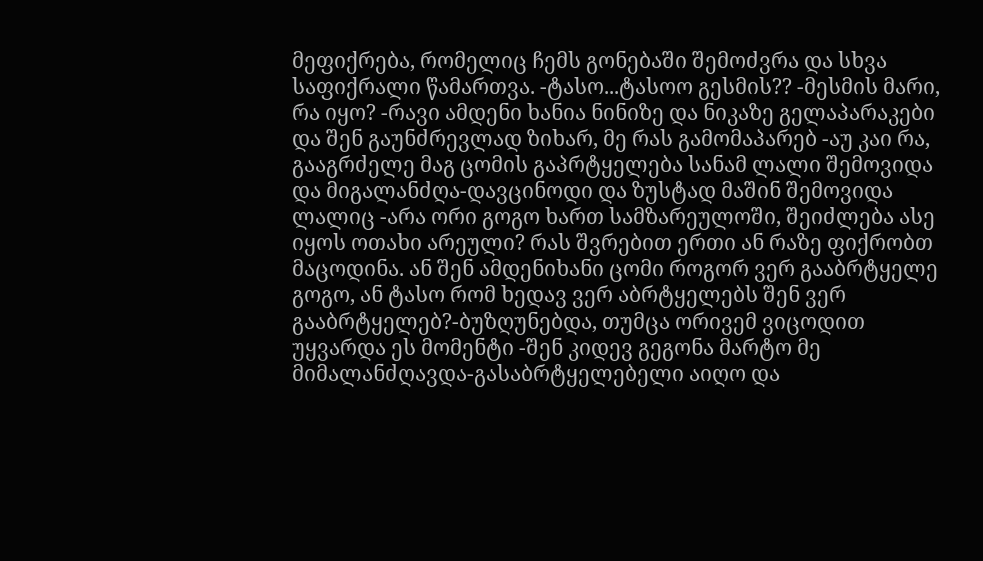მეფიქრება, რომელიც ჩემს გონებაში შემოძვრა და სხვა საფიქრალი წამართვა. -ტასო...ტასოო გესმის?? -მესმის მარი, რა იყო? -რავი ამდენი ხანია ნინიზე და ნიკაზე გელაპარაკები და შენ გაუნძრევლად ზიხარ, მე რას გამომაპარებ -აუ კაი რა, გააგრძელე მაგ ცომის გაპრტყელება სანამ ლალი შემოვიდა და მიგალანძღა-დავცინოდი და ზუსტად მაშინ შემოვიდა ლალიც -არა ორი გოგო ხართ სამზარეულოში, შეიძლება ასე იყოს ოთახი არეული? რას შვრებით ერთი ან რაზე ფიქრობთ მაცოდინა. ან შენ ამდენიხანი ცომი როგორ ვერ გააბრტყელე გოგო, ან ტასო რომ ხედავ ვერ აბრტყელებს შენ ვერ გააბრტყელებ?-ბუზღუნებდა, თუმცა ორივემ ვიცოდით უყვარდა ეს მომენტი -შენ კიდევ გეგონა მარტო მე მიმალანძღავდა-გასაბრტყელებელი აიღო და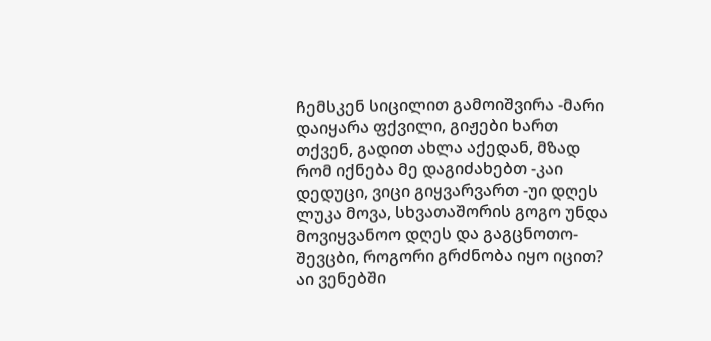ჩემსკენ სიცილით გამოიშვირა -მარი დაიყარა ფქვილი, გიჟები ხართ თქვენ, გადით ახლა აქედან, მზად რომ იქნება მე დაგიძახებთ -კაი დედუცი, ვიცი გიყვარვართ -უი დღეს ლუკა მოვა, სხვათაშორის გოგო უნდა მოვიყვანოო დღეს და გაგცნოთო-შევცბი, როგორი გრძნობა იყო იცით? აი ვენებში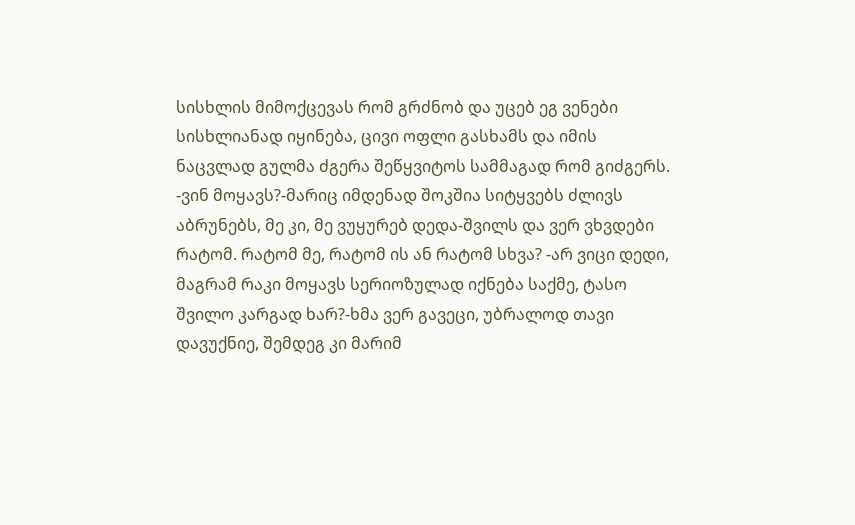სისხლის მიმოქცევას რომ გრძნობ და უცებ ეგ ვენები სისხლიანად იყინება, ცივი ოფლი გასხამს და იმის ნაცვლად გულმა ძგერა შეწყვიტოს სამმაგად რომ გიძგერს. -ვინ მოყავს?-მარიც იმდენად შოკშია სიტყვებს ძლივს აბრუნებს, მე კი, მე ვუყურებ დედა-შვილს და ვერ ვხვდები რატომ. რატომ მე, რატომ ის ან რატომ სხვა? -არ ვიცი დედი, მაგრამ რაკი მოყავს სერიოზულად იქნება საქმე, ტასო შვილო კარგად ხარ?-ხმა ვერ გავეცი, უბრალოდ თავი დავუქნიე, შემდეგ კი მარიმ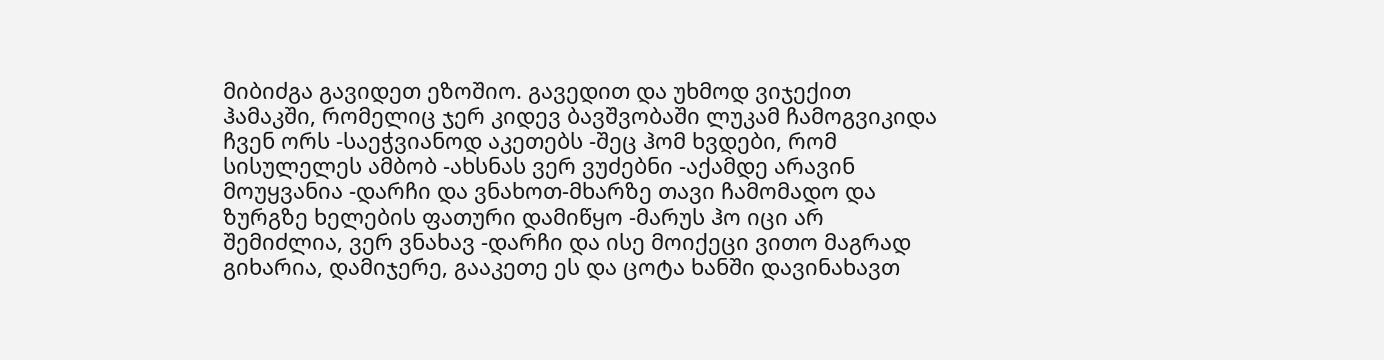მიბიძგა გავიდეთ ეზოშიო. გავედით და უხმოდ ვიჯექით ჰამაკში, რომელიც ჯერ კიდევ ბავშვობაში ლუკამ ჩამოგვიკიდა ჩვენ ორს -საეჭვიანოდ აკეთებს -შეც ჰომ ხვდები, რომ სისულელეს ამბობ -ახსნას ვერ ვუძებნი -აქამდე არავინ მოუყვანია -დარჩი და ვნახოთ-მხარზე თავი ჩამომადო და ზურგზე ხელების ფათური დამიწყო -მარუს ჰო იცი არ შემიძლია, ვერ ვნახავ -დარჩი და ისე მოიქეცი ვითო მაგრად გიხარია, დამიჯერე, გააკეთე ეს და ცოტა ხანში დავინახავთ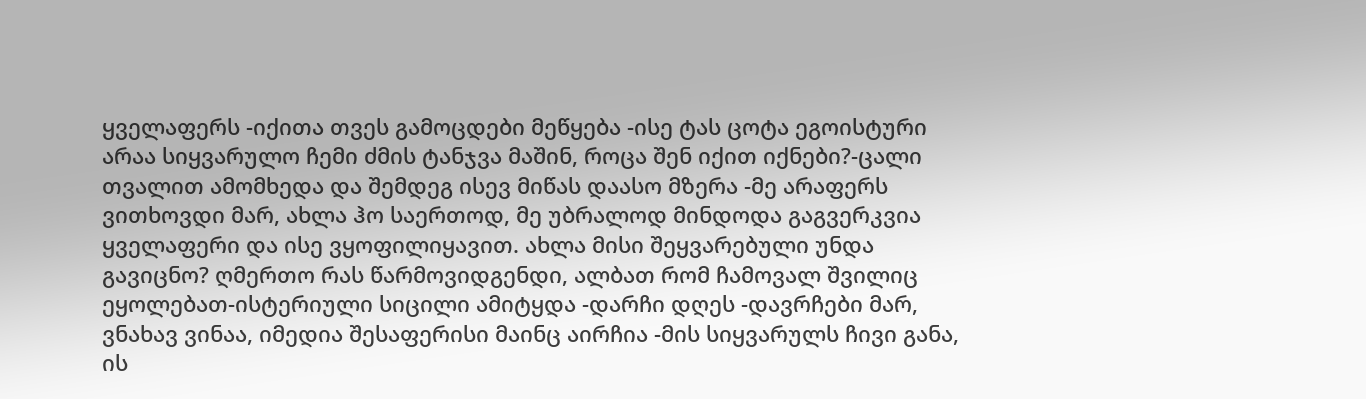ყველაფერს -იქითა თვეს გამოცდები მეწყება -ისე ტას ცოტა ეგოისტური არაა სიყვარულო ჩემი ძმის ტანჯვა მაშინ, როცა შენ იქით იქნები?-ცალი თვალით ამომხედა და შემდეგ ისევ მიწას დაასო მზერა -მე არაფერს ვითხოვდი მარ, ახლა ჰო საერთოდ, მე უბრალოდ მინდოდა გაგვერკვია ყველაფერი და ისე ვყოფილიყავით. ახლა მისი შეყვარებული უნდა გავიცნო? ღმერთო რას წარმოვიდგენდი, ალბათ რომ ჩამოვალ შვილიც ეყოლებათ-ისტერიული სიცილი ამიტყდა -დარჩი დღეს -დავრჩები მარ, ვნახავ ვინაა, იმედია შესაფერისი მაინც აირჩია -მის სიყვარულს ჩივი განა, ის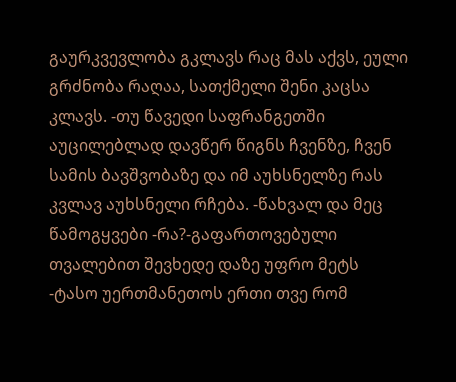გაურკვევლობა გკლავს რაც მას აქვს, ეული გრძნობა რაღაა, სათქმელი შენი კაცსა კლავს. -თუ წავედი საფრანგეთში აუცილებლად დავწერ წიგნს ჩვენზე, ჩვენ სამის ბავშვობაზე და იმ აუხსნელზე რას კვლავ აუხსნელი რჩება. -წახვალ და მეც წამოგყვები -რა?-გაფართოვებული თვალებით შევხედე დაზე უფრო მეტს -ტასო უერთმანეთოს ერთი თვე რომ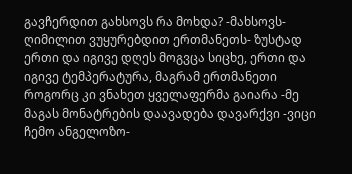გავჩერდით გახსოვს რა მოხდა? -მახსოვს-ღიმილით ვუყურებდით ერთმანეთს- ზუსტად ერთი და იგივე დღეს მოგვცა სიცხე, ერთი და იგივე ტემპერატურა, მაგრამ ერთმანეთი როგორც კი ვნახეთ ყველაფერმა გაიარა -მე მაგას მონატრების დაავადება დავარქვი -ვიცი ჩემო ანგელოზო-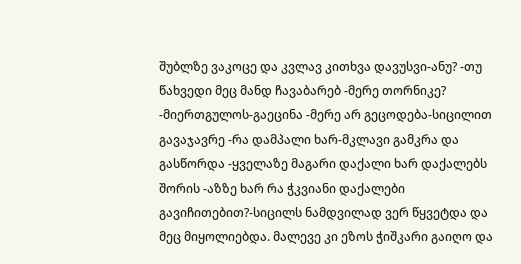შუბლზე ვაკოცე და კვლავ კითხვა დავუსვი-ანუ? -თუ წახვედი მეც მანდ ჩავაბარებ -მერე თორნიკე? -მიერთგულოს-გაეცინა -მერე არ გეცოდება-სიცილით გავაჯავრე -რა დამპალი ხარ-მკლავი გამკრა და გასწორდა -ყველაზე მაგარი დაქალი ხარ დაქალებს შორის -აზზე ხარ რა ჭკვიანი დაქალები გავიჩითებით?-სიცილს ნამდვილად ვერ წყვეტდა და მეც მიყოლიებდა. მალევე კი ეზოს ჭიშკარი გაიღო და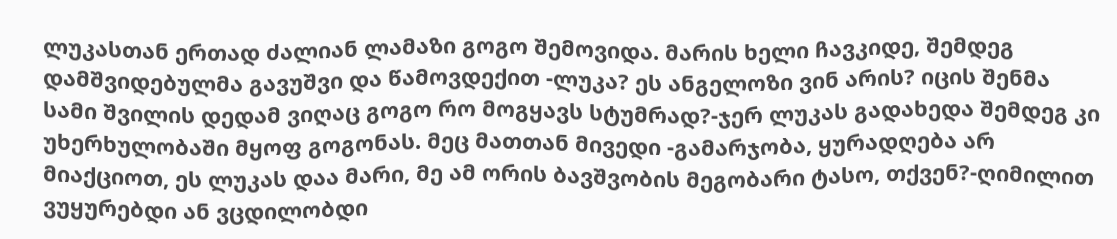ლუკასთან ერთად ძალიან ლამაზი გოგო შემოვიდა. მარის ხელი ჩავკიდე, შემდეგ დამშვიდებულმა გავუშვი და წამოვდექით -ლუკა? ეს ანგელოზი ვინ არის? იცის შენმა სამი შვილის დედამ ვიღაც გოგო რო მოგყავს სტუმრად?-ჯერ ლუკას გადახედა შემდეგ კი უხერხულობაში მყოფ გოგონას. მეც მათთან მივედი -გამარჯობა, ყურადღება არ მიაქციოთ, ეს ლუკას დაა მარი, მე ამ ორის ბავშვობის მეგობარი ტასო, თქვენ?-ღიმილით ვუყურებდი ან ვცდილობდი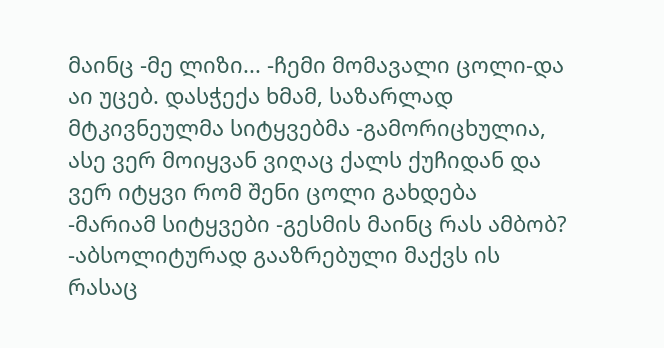მაინც -მე ლიზი... -ჩემი მომავალი ცოლი-და აი უცებ. დასჭექა ხმამ, საზარლად მტკივნეულმა სიტყვებმა -გამორიცხულია, ასე ვერ მოიყვან ვიღაც ქალს ქუჩიდან და ვერ იტყვი რომ შენი ცოლი გახდება -მარიამ სიტყვები -გესმის მაინც რას ამბობ? -აბსოლიტურად გააზრებული მაქვს ის რასაც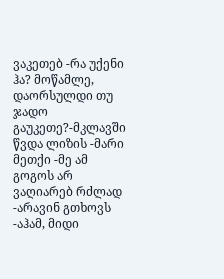ვაკეთებ -რა უქენი ჰა? მოწამლე, დაორსულდი თუ ჯადო გაუკეთე?-მკლავში წვდა ლიზის -მარი მეთქი -მე ამ გოგოს არ ვაღიარებ რძლად -არავინ გთხოვს -აჰამ, მიდი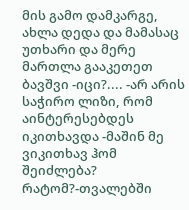მის გამო დამკარგე, ახლა დედა და მამასაც უთხარი და მერე მართლა გააკეთეთ ბავშვი -იცი?.... -არ არის საჭირო ლიზი, რომ აინტერესებდეს იკითხავდა -მაშინ მე ვიკითხავ ჰომ შეიძლება? რატომ?-თვალებში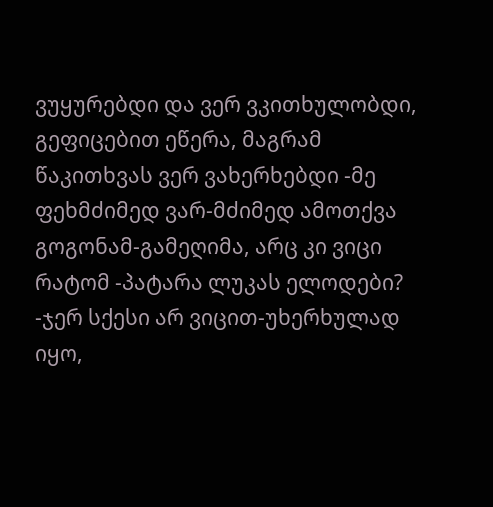ვუყურებდი და ვერ ვკითხულობდი, გეფიცებით ეწერა, მაგრამ წაკითხვას ვერ ვახერხებდი -მე ფეხმძიმედ ვარ-მძიმედ ამოთქვა გოგონამ-გამეღიმა, არც კი ვიცი რატომ -პატარა ლუკას ელოდები? -ჯერ სქესი არ ვიცით-უხერხულად იყო,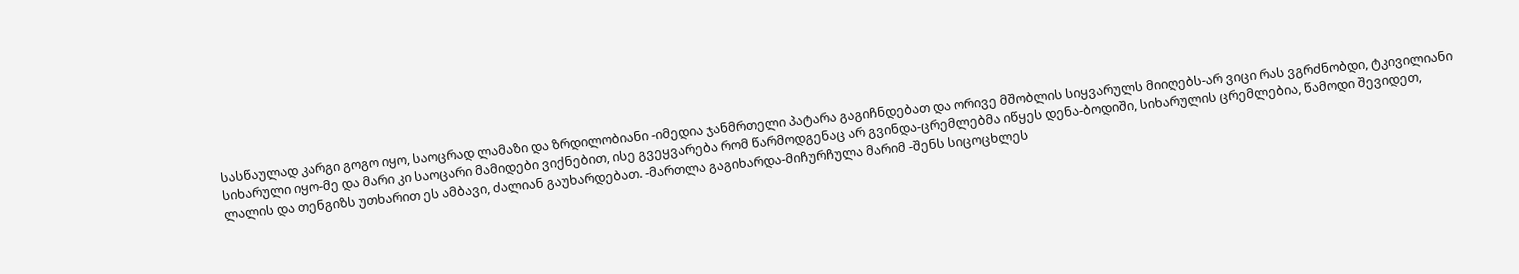სასწაულად კარგი გოგო იყო, საოცრად ლამაზი და ზრდილობიანი -იმედია ჯანმრთელი პატარა გაგიჩნდებათ და ორივე მშობლის სიყვარულს მიიღებს-არ ვიცი რას ვგრძნობდი, ტკივილიანი სიხარული იყო-მე და მარი კი საოცარი მამიდები ვიქნებით, ისე გვეყვარება რომ წარმოდგენაც არ გვინდა-ცრემლებმა იწყეს დენა-ბოდიში, სიხარულის ცრემლებია, წამოდი შევიდეთ, ლალის და თენგიზს უთხარით ეს ამბავი, ძალიან გაუხარდებათ. -მართლა გაგიხარდა-მიჩურჩულა მარიმ -შენს სიცოცხლეს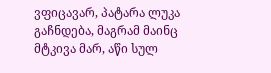ვფიცავარ, პატარა ლუკა გაჩნდება, მაგრამ მაინც მტკივა მარ, აწი სულ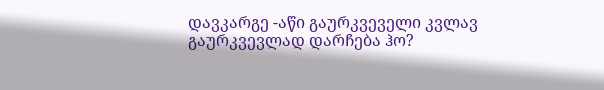დავკარგე -აწი გაურკვეველი კვლავ გაურკვევლად დარჩება ჰო?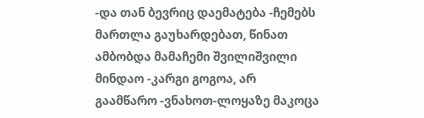-და თან ბევრიც დაემატება -ჩემებს მართლა გაუხარდებათ, წინათ ამბობდა მამაჩემი შვილიშვილი მინდაო -კარგი გოგოა, არ გაამწარო -ვნახოთ-ლოყაზე მაკოცა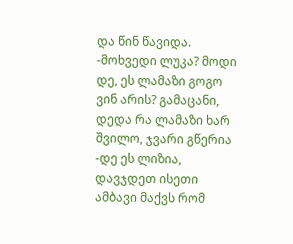და წინ წავიდა. -მოხვედი ლუკა? მოდი დე, ეს ლამაზი გოგო ვინ არის? გამაცანი, დედა რა ლამაზი ხარ შვილო, ჯვარი გწერია -დე ეს ლიზია, დავჯდეთ ისეთი ამბავი მაქვს რომ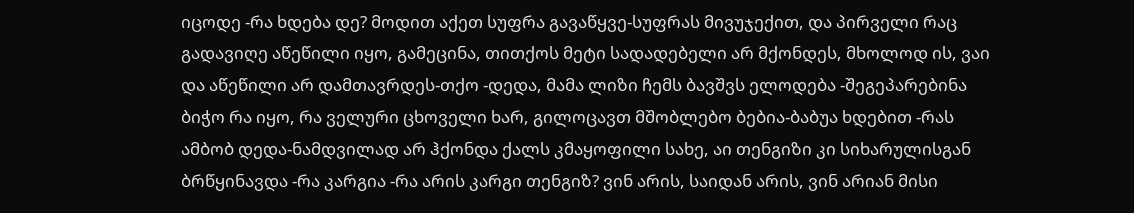იცოდე -რა ხდება დე? მოდით აქეთ სუფრა გავაწყვე-სუფრას მივუჯექით, და პირველი რაც გადავიღე აწეწილი იყო, გამეცინა, თითქოს მეტი სადადებელი არ მქონდეს, მხოლოდ ის, ვაი და აწეწილი არ დამთავრდეს-თქო -დედა, მამა ლიზი ჩემს ბავშვს ელოდება -შეგეპარებინა ბიჭო რა იყო, რა ველური ცხოველი ხარ, გილოცავთ მშობლებო ბებია-ბაბუა ხდებით -რას ამბობ დედა-ნამდვილად არ ჰქონდა ქალს კმაყოფილი სახე, აი თენგიზი კი სიხარულისგან ბრწყინავდა -რა კარგია -რა არის კარგი თენგიზ? ვინ არის, საიდან არის, ვინ არიან მისი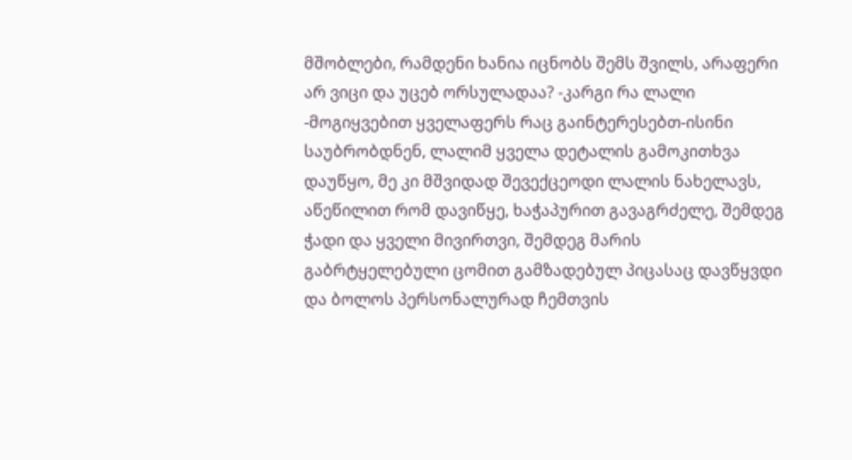მშობლები, რამდენი ხანია იცნობს შემს შვილს, არაფერი არ ვიცი და უცებ ორსულადაა? -კარგი რა ლალი -მოგიყვებით ყველაფერს რაც გაინტერესებთ-ისინი საუბრობდნენ, ლალიმ ყველა დეტალის გამოკითხვა დაუწყო, მე კი მშვიდად შევექცეოდი ლალის ნახელავს, აწეწილით რომ დავიწყე, ხაჭაპურით გავაგრძელე, შემდეგ ჭადი და ყველი მივირთვი, შემდეგ მარის გაბრტყელებული ცომით გამზადებულ პიცასაც დავწყვდი და ბოლოს პერსონალურად ჩემთვის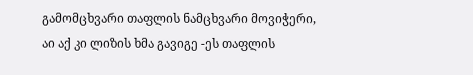გამომცხვარი თაფლის ნამცხვარი მოვიჭერი, აი აქ კი ლიზის ხმა გავიგე -ეს თაფლის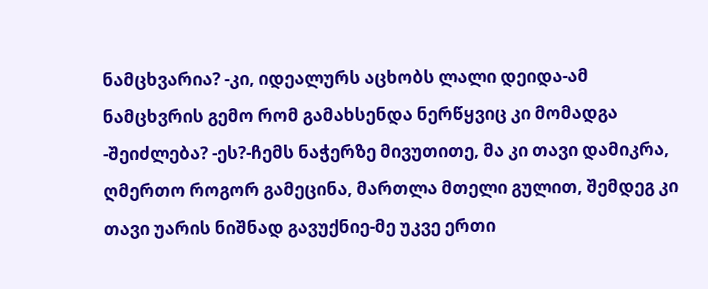ნამცხვარია? -კი, იდეალურს აცხობს ლალი დეიდა-ამ ნამცხვრის გემო რომ გამახსენდა ნერწყვიც კი მომადგა -შეიძლება? -ეს?-ჩემს ნაჭერზე მივუთითე, მა კი თავი დამიკრა, ღმერთო როგორ გამეცინა, მართლა მთელი გულით, შემდეგ კი თავი უარის ნიშნად გავუქნიე-მე უკვე ერთი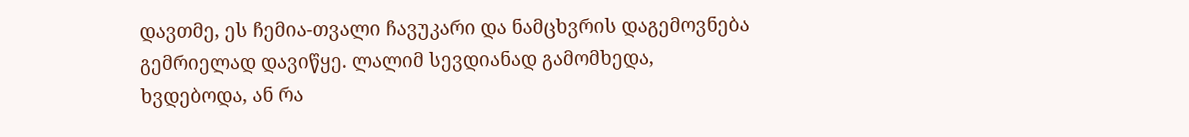დავთმე, ეს ჩემია-თვალი ჩავუკარი და ნამცხვრის დაგემოვნება გემრიელად დავიწყე. ლალიმ სევდიანად გამომხედა, ხვდებოდა, ან რა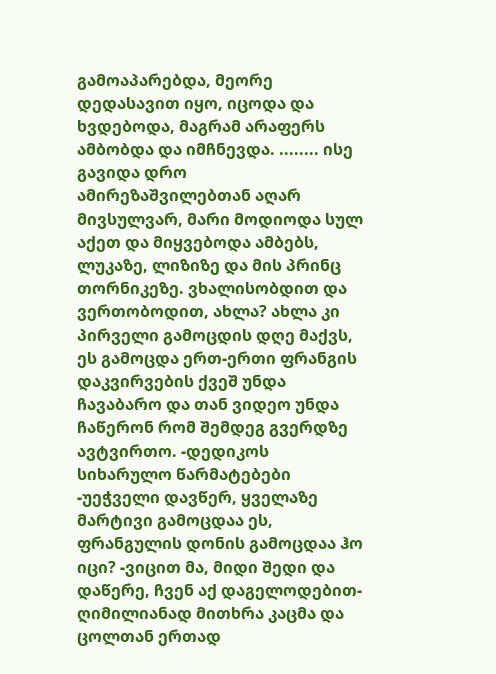გამოაპარებდა, მეორე დედასავით იყო, იცოდა და ხვდებოდა, მაგრამ არაფერს ამბობდა და იმჩნევდა. ........ ისე გავიდა დრო ამირეზაშვილებთან აღარ მივსულვარ, მარი მოდიოდა სულ აქეთ და მიყვებოდა ამბებს, ლუკაზე, ლიზიზე და მის პრინც თორნიკეზე. ვხალისობდით და ვერთობოდით, ახლა? ახლა კი პირველი გამოცდის დღე მაქვს, ეს გამოცდა ერთ-ერთი ფრანგის დაკვირვების ქვეშ უნდა ჩავაბარო და თან ვიდეო უნდა ჩაწერონ რომ შემდეგ გვერდზე ავტვირთო. -დედიკოს სიხარულო წარმატებები -უეჭველი დავწერ, ყველაზე მარტივი გამოცდაა ეს, ფრანგულის დონის გამოცდაა ჰო იცი? -ვიცით მა, მიდი შედი და დაწერე, ჩვენ აქ დაგელოდებით- ღიმილიანად მითხრა კაცმა და ცოლთან ერთად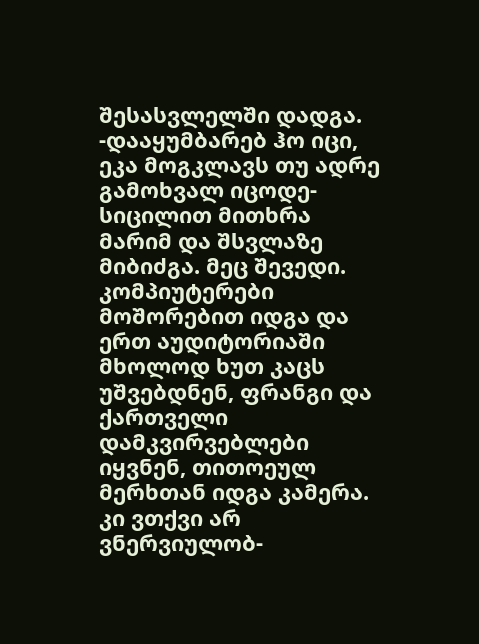შესასვლელში დადგა. -დააყუმბარებ ჰო იცი, ეკა მოგკლავს თუ ადრე გამოხვალ იცოდე-სიცილით მითხრა მარიმ და შსვლაზე მიბიძგა. მეც შევედი. კომპიუტერები მოშორებით იდგა და ერთ აუდიტორიაში მხოლოდ ხუთ კაცს უშვებდნენ, ფრანგი და ქართველი დამკვირვებლები იყვნენ, თითოეულ მერხთან იდგა კამერა. კი ვთქვი არ ვნერვიულობ-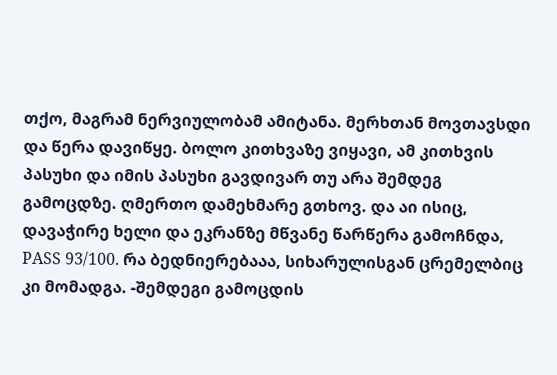თქო, მაგრამ ნერვიულობამ ამიტანა. მერხთან მოვთავსდი და წერა დავიწყე. ბოლო კითხვაზე ვიყავი, ამ კითხვის პასუხი და იმის პასუხი გავდივარ თუ არა შემდეგ გამოცდზე. ღმერთო დამეხმარე გთხოვ. და აი ისიც, დავაჭირე ხელი და ეკრანზე მწვანე წარწერა გამოჩნდა, PASS 93/100. რა ბედნიერებააა, სიხარულისგან ცრემელბიც კი მომადგა. -შემდეგი გამოცდის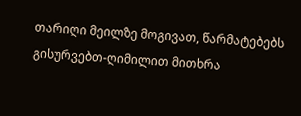თარიღი მეილზე მოგივათ, წარმატებებს გისურვებთ-ღიმილით მითხრა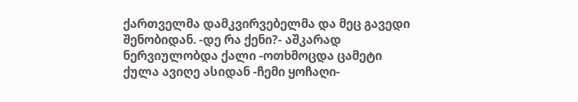ქართველმა დამკვირვებელმა და მეც გავედი შენობიდან. -დე რა ქენი?- აშკარად ნერვიულობდა ქალი -ოთხმოცდა ცამეტი ქულა ავიღე ასიდან -ჩემი ყოჩაღი-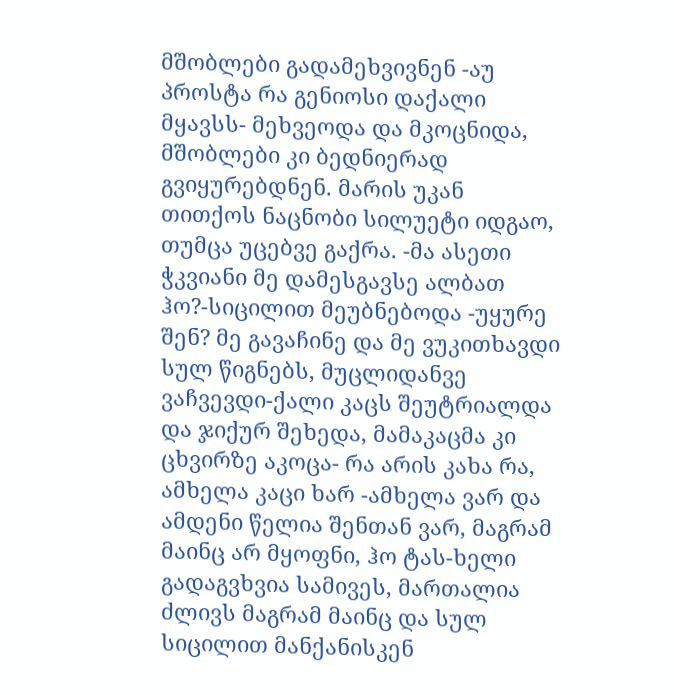მშობლები გადამეხვივნენ -აუ პროსტა რა გენიოსი დაქალი მყავსს- მეხვეოდა და მკოცნიდა, მშობლები კი ბედნიერად გვიყურებდნენ. მარის უკან თითქოს ნაცნობი სილუეტი იდგაო, თუმცა უცებვე გაქრა. -მა ასეთი ჭკვიანი მე დამესგავსე ალბათ ჰო?-სიცილით მეუბნებოდა -უყურე შენ? მე გავაჩინე და მე ვუკითხავდი სულ წიგნებს, მუცლიდანვე ვაჩვევდი-ქალი კაცს შეუტრიალდა და ჯიქურ შეხედა, მამაკაცმა კი ცხვირზე აკოცა- რა არის კახა რა, ამხელა კაცი ხარ -ამხელა ვარ და ამდენი წელია შენთან ვარ, მაგრამ მაინც არ მყოფნი, ჰო ტას-ხელი გადაგვხვია სამივეს, მართალია ძლივს მაგრამ მაინც და სულ სიცილით მანქანისკენ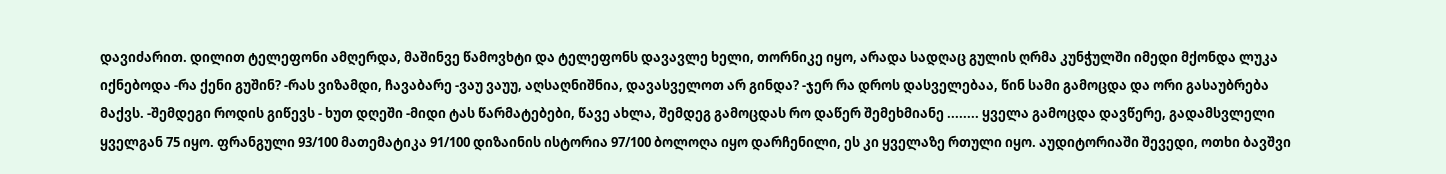დავიძარით. დილით ტელეფონი ამღერდა, მაშინვე წამოვხტი და ტელეფონს დავავლე ხელი, თორნიკე იყო, არადა სადღაც გულის ღრმა კუნჭულში იმედი მქონდა ლუკა იქნებოდა -რა ქენი გუშინ? -რას ვიზამდი, ჩავაბარე -ვაუ ვაუუ, აღსაღნიშნია, დავასველოთ არ გინდა? -ჯერ რა დროს დასველებაა, წინ სამი გამოცდა და ორი გასაუბრება მაქვს. -შემდეგი როდის გიწევს - ხუთ დღეში -მიდი ტას წარმატებები, წავე ახლა, შემდეგ გამოცდას რო დაწერ შემეხმიანე ........ ყველა გამოცდა დავწერე, გადამსვლელი ყველგან 75 იყო. ფრანგული 93/100 მათემატიკა 91/100 დიზაინის ისტორია 97/100 ბოლოღა იყო დარჩენილი, ეს კი ყველაზე რთული იყო. აუდიტორიაში შევედი, ოთხი ბავშვი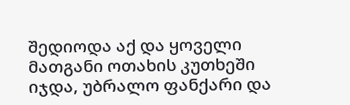შედიოდა აქ და ყოველი მათგანი ოთახის კუთხეში იჯდა, უბრალო ფანქარი და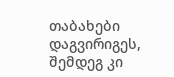თაბახები დაგვირიგეს, შემდეგ კი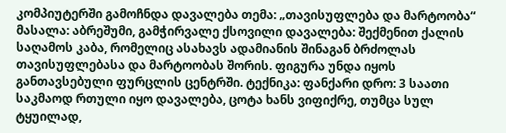კომპიუტერში გამოჩნდა დავალება თემა: „თავისუფლება და მარტოობა“ მასალა: აბრეშუმი, გამჭირვალე ქსოვილი დავალება: შექმენით ქალის საღამოს კაბა, რომელიც ასახავს ადამიანის შინაგან ბრძოლას თავისუფლებასა და მარტოობას შორის. ფიგურა უნდა იყოს განთავსებული ფურცლის ცენტრში. ტექნიკა: ფანქარი დრო: 3 საათი საკმაოდ რთული იყო დავალება, ცოტა ხანს ვიფიქრე, თუმცა სულ ტყუილად,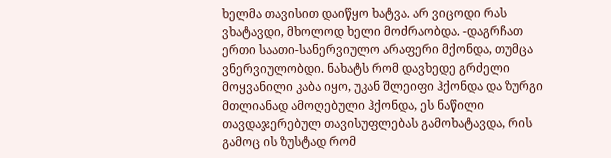ხელმა თავისით დაიწყო ხატვა. არ ვიცოდი რას ვხატავდი, მხოლოდ ხელი მოძრაობდა. -დაგრჩათ ერთი საათი-სანერვიულო არაფერი მქონდა, თუმცა ვნერვიულობდი. ნახატს რომ დავხედე გრძელი მოყვანილი კაბა იყო, უკან შლეიფი ჰქონდა და ზურგი მთლიანად ამოღებული ჰქონდა, ეს ნაწილი თავდაჯერებულ თავისუფლებას გამოხატავდა, რის გამოც ის ზუსტად რომ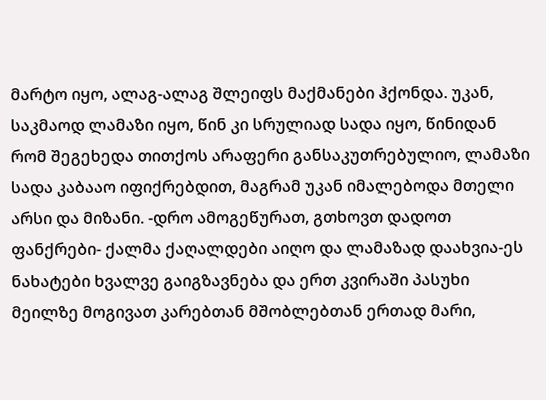მარტო იყო, ალაგ-ალაგ შლეიფს მაქმანები ჰქონდა. უკან, საკმაოდ ლამაზი იყო, წინ კი სრულიად სადა იყო, წინიდან რომ შეგეხედა თითქოს არაფერი განსაკუთრებულიო, ლამაზი სადა კაბააო იფიქრებდით, მაგრამ უკან იმალებოდა მთელი არსი და მიზანი. -დრო ამოგეწურათ, გთხოვთ დადოთ ფანქრები- ქალმა ქაღალდები აიღო და ლამაზად დაახვია-ეს ნახატები ხვალვე გაიგზავნება და ერთ კვირაში პასუხი მეილზე მოგივათ კარებთან მშობლებთან ერთად მარი,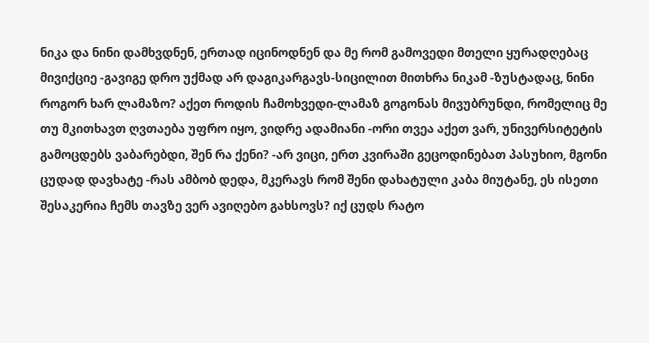ნიკა და ნინი დამხვდნენ, ერთად იცინოდნენ და მე რომ გამოვედი მთელი ყურადღებაც მივიქციე -გავიგე დრო უქმად არ დაგიკარგავს-სიცილით მითხრა ნიკამ -ზუსტადაც, ნინი როგორ ხარ ლამაზო? აქეთ როდის ჩამოხვედი-ლამაზ გოგონას მივუბრუნდი, რომელიც მე თუ მკითხავთ ღვთაება უფრო იყო, ვიდრე ადამიანი -ორი თვეა აქეთ ვარ, უნივერსიტეტის გამოცდებს ვაბარებდი, შენ რა ქენი? -არ ვიცი, ერთ კვირაში გეცოდინებათ პასუხიო, მგონი ცუდად დავხატე -რას ამბობ დედა, მკერავს რომ შენი დახატული კაბა მიუტანე, ეს ისეთი შესაკერია ჩემს თავზე ვერ ავიღებო გახსოვს? იქ ცუდს რატო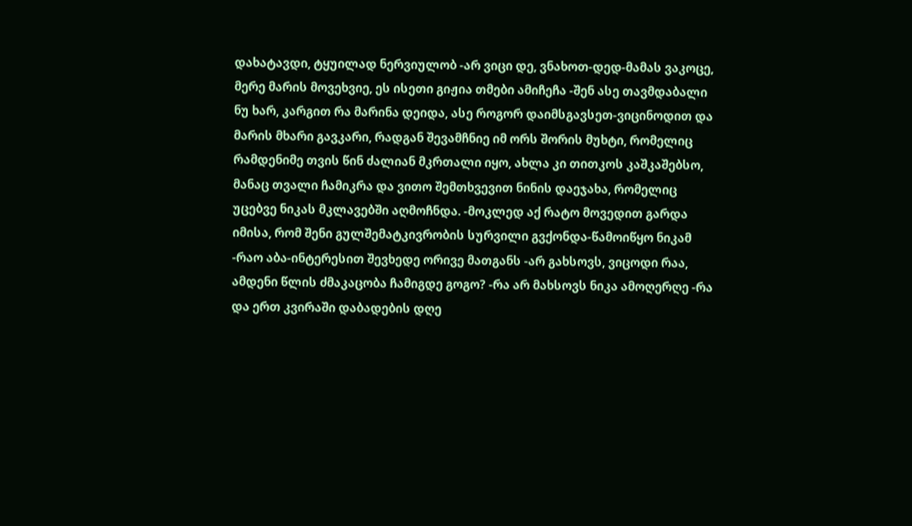დახატავდი, ტყუილად ნერვიულობ -არ ვიცი დე, ვნახოთ-დედ-მამას ვაკოცე, მერე მარის მოვეხვიე, ეს ისეთი გიჟია თმები ამიჩეჩა -შენ ასე თავმდაბალი ნუ ხარ, კარგით რა მარინა დეიდა, ასე როგორ დაიმსგავსეთ-ვიცინოდით და მარის მხარი გავკარი, რადგან შევამჩნიე იმ ორს შორის მუხტი, რომელიც რამდენიმე თვის წინ ძალიან მკრთალი იყო, ახლა კი თითკოს კაშკაშებსო, მანაც თვალი ჩამიკრა და ვითო შემთხვევით ნინის დაეჯახა, რომელიც უცებვე ნიკას მკლავებში აღმოჩნდა. -მოკლედ აქ რატო მოვედით გარდა იმისა, რომ შენი გულშემატკივრობის სურვილი გვქონდა-წამოიწყო ნიკამ -რაო აბა-ინტერესით შევხედე ორივე მათგანს -არ გახსოვს, ვიცოდი რაა, ამდენი წლის ძმაკაცობა ჩამიგდე გოგო? -რა არ მახსოვს ნიკა ამოღერღე -რა და ერთ კვირაში დაბადების დღე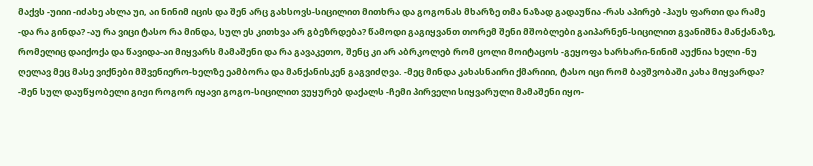მაქვს -უიიი -იძახე ახლა უი, აი ნინიმ იცის და შენ არც გახსოვს-სიცილით მითხრა და გოგონას მხარზე თმა ნაზად გადაუწია -რას აპირებ -ჰაუს ფართი და რამე -და რა გინდა? -აუ რა ვიცი ტასო რა მინდა, სულ ეს კითხვა არ გბეზრდება? წამოდი გაგიყვანთ თორემ შენი მშობლები გაიპარნენ-სიცილით გვანიშნა მანქანაზე, რომელიც დაიქოქა და წავიდა-აი მიყვარს მამაშენი და რა გავაკეთო, შენც კი არ აბრკოლებ რომ ცოლი მოიტაცოს -გეყოფა ხარხარი-ნინიმ აუქნია ხელი -ნუ ღელავ მეც მასე ვიქნები მშვენიერო-ხელზე ეამბორა და მანქანისკენ გაგვიძღვა. -მეც მინდა კახასნაირი ქმარიიი, ტასო იცი რომ ბავშვობაში კახა მიყვარდა? -შენ სულ დაუწყობელი გიჟი როგორ იყავი გოგო-სიცილით ვუყურებ დაქალს -ჩემი პირველი სიყვარული მამაშენი იყო-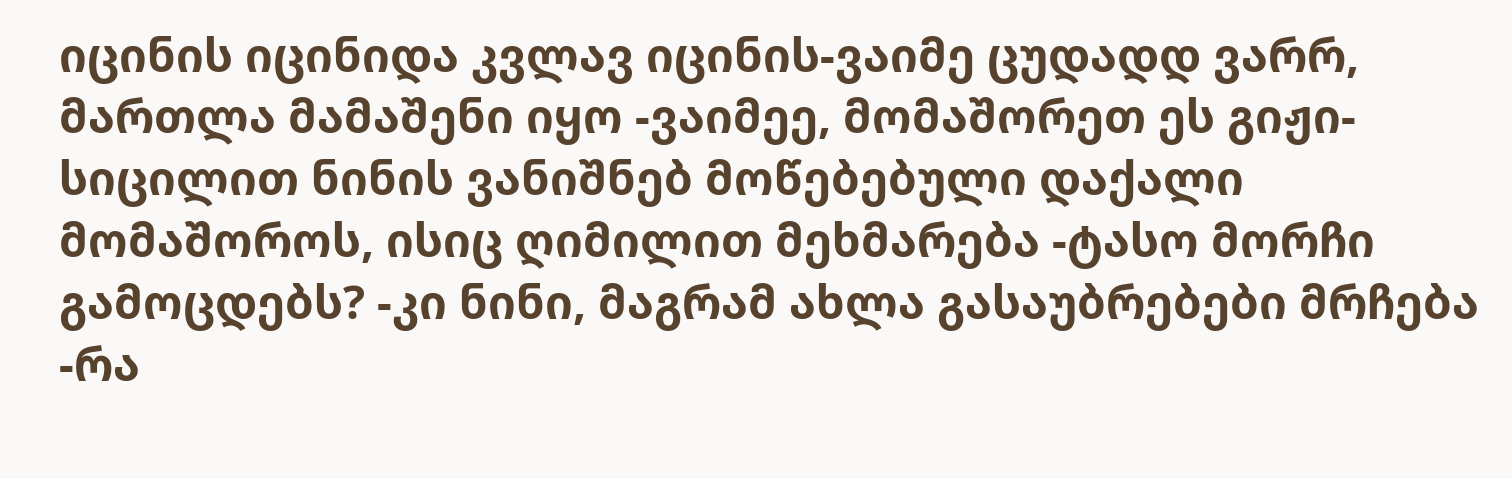იცინის იცინიდა კვლავ იცინის-ვაიმე ცუდადდ ვარრ, მართლა მამაშენი იყო -ვაიმეე, მომაშორეთ ეს გიჟი-სიცილით ნინის ვანიშნებ მოწებებული დაქალი მომაშოროს, ისიც ღიმილით მეხმარება -ტასო მორჩი გამოცდებს? -კი ნინი, მაგრამ ახლა გასაუბრებები მრჩება -რა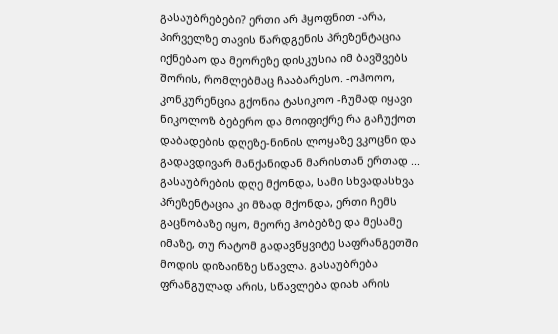გასაუბრებები? ერთი არ ჰყოფნით -არა, პირველზე თავის წარდგენის პრეზენტაცია იქნებაო და მეორეზე დისკუსია იმ ბავშვებს შორის, რომლებმაც ჩააბარესო. -ოჰოოო, კონკურენცია გქონია ტასიკოო -ჩუმად იყავი ნიკოლოზ ბებერო და მოიფიქრე რა გაჩუქოთ დაბადების დღეზე-ნინის ლოყაზე ვკოცნი და გადავდივარ მანქანიდან მარისთან ერთად ... გასაუბრების დღე მქონდა, სამი სხვადასხვა პრეზენტაცია კი მზად მქონდა, ერთი ჩემს გაცნობაზე იყო, მეორე ჰობებზე და მესამე იმაზე, თუ რატომ გადავწყვიტე საფრანგეთში მოდის დიზაინზე სწავლა. გასაუბრება ფრანგულად არის, სწავლება დიახ არის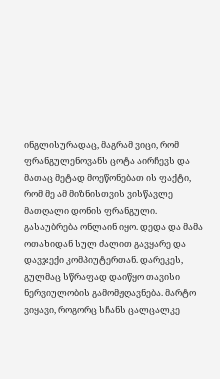ინგლისურადაც, მაგრამ ვიცი, რომ ფრანგულენოვანს ცოტა აირჩევს და მათაც მეტად მოეწონებათ ის ფაქტი, რომ მე ამ მიზნისთვის ვისწავლე მათღალი დონის ფრანგული. გასაუბრება ონლაინ იყო. დედა და მამა ოთახიდან სულ ძალით გავყარე და დავჯექი კომპიუტერთან. დარეკეს, გულმაც სწრაფად დაიწყო თავისი ნერვიულობის გამომჟღავნება. მარტო ვიყავი, როგორც სჩანს ცალცალკე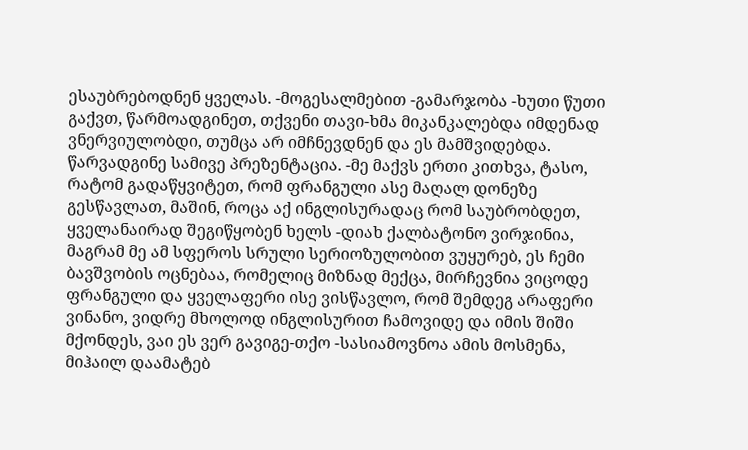ესაუბრებოდნენ ყველას. -მოგესალმებით -გამარჯობა -ხუთი წუთი გაქვთ, წარმოადგინეთ, თქვენი თავი-ხმა მიკანკალებდა იმდენად ვნერვიულობდი, თუმცა არ იმჩნევდნენ და ეს მამშვიდებდა. წარვადგინე სამივე პრეზენტაცია. -მე მაქვს ერთი კითხვა, ტასო, რატომ გადაწყვიტეთ, რომ ფრანგული ასე მაღალ დონეზე გესწავლათ, მაშინ, როცა აქ ინგლისურადაც რომ საუბრობდეთ, ყველანაირად შეგიწყობენ ხელს -დიახ ქალბატონო ვირჯინია, მაგრამ მე ამ სფეროს სრული სერიოზულობით ვუყურებ, ეს ჩემი ბავშვობის ოცნებაა, რომელიც მიზნად მექცა, მირჩევნია ვიცოდე ფრანგული და ყველაფერი ისე ვისწავლო, რომ შემდეგ არაფერი ვინანო, ვიდრე მხოლოდ ინგლისურით ჩამოვიდე და იმის შიში მქონდეს, ვაი ეს ვერ გავიგე-თქო -სასიამოვნოა ამის მოსმენა, მიჰაილ დაამატებ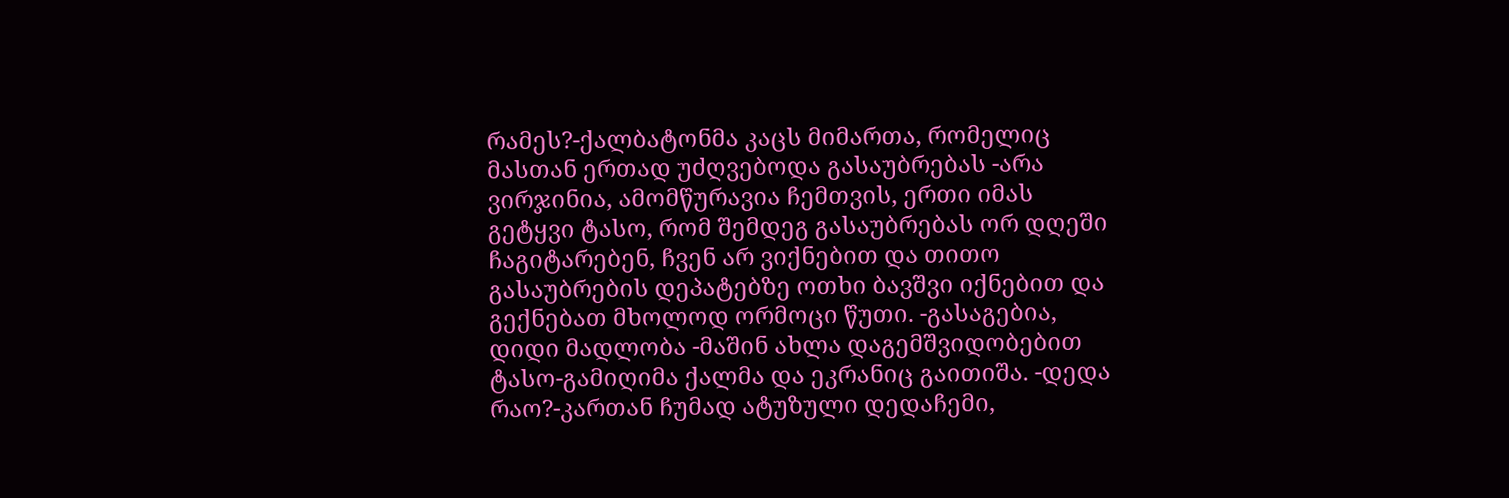რამეს?-ქალბატონმა კაცს მიმართა, რომელიც მასთან ერთად უძღვებოდა გასაუბრებას -არა ვირჯინია, ამომწურავია ჩემთვის, ერთი იმას გეტყვი ტასო, რომ შემდეგ გასაუბრებას ორ დღეში ჩაგიტარებენ, ჩვენ არ ვიქნებით და თითო გასაუბრების დეპატებზე ოთხი ბავშვი იქნებით და გექნებათ მხოლოდ ორმოცი წუთი. -გასაგებია, დიდი მადლობა -მაშინ ახლა დაგემშვიდობებით ტასო-გამიღიმა ქალმა და ეკრანიც გაითიშა. -დედა რაო?-კართან ჩუმად ატუზული დედაჩემი,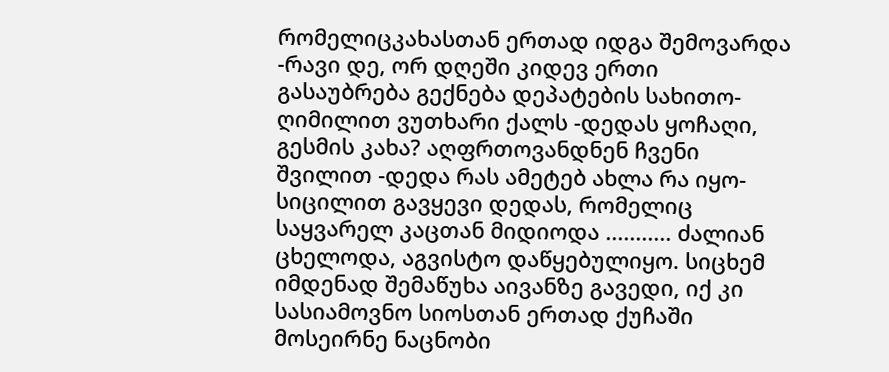რომელიცკახასთან ერთად იდგა შემოვარდა -რავი დე, ორ დღეში კიდევ ერთი გასაუბრება გექნება დეპატების სახითო-ღიმილით ვუთხარი ქალს -დედას ყოჩაღი, გესმის კახა? აღფრთოვანდნენ ჩვენი შვილით -დედა რას ამეტებ ახლა რა იყო-სიცილით გავყევი დედას, რომელიც საყვარელ კაცთან მიდიოდა ........... ძალიან ცხელოდა, აგვისტო დაწყებულიყო. სიცხემ იმდენად შემაწუხა აივანზე გავედი, იქ კი სასიამოვნო სიოსთან ერთად ქუჩაში მოსეირნე ნაცნობი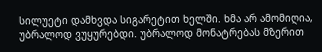სილუეტი დამხვდა სიგარეტით ხელში. ხმა არ ამომიღია, უბრალოდ ვუყურებდი. უბრალოდ მონატრებას მზერით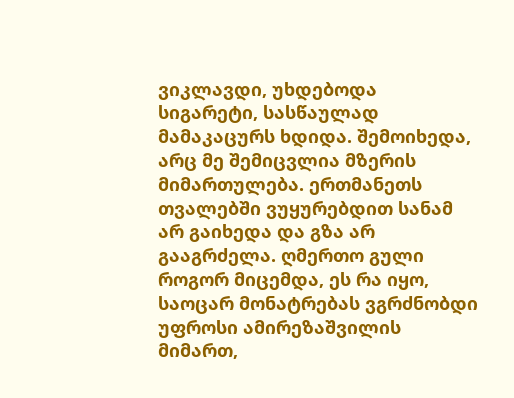ვიკლავდი, უხდებოდა სიგარეტი, სასწაულად მამაკაცურს ხდიდა. შემოიხედა, არც მე შემიცვლია მზერის მიმართულება. ერთმანეთს თვალებში ვუყურებდით სანამ არ გაიხედა და გზა არ გააგრძელა. ღმერთო გული როგორ მიცემდა, ეს რა იყო, საოცარ მონატრებას ვგრძნობდი უფროსი ამირეზაშვილის მიმართ,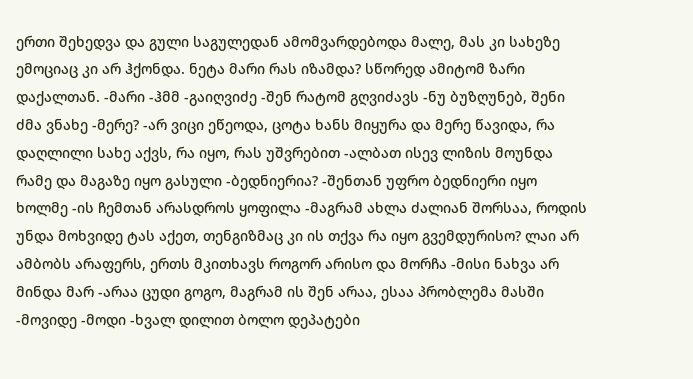ერთი შეხედვა და გული საგულედან ამომვარდებოდა მალე, მას კი სახეზე ემოციაც კი არ ჰქონდა. ნეტა მარი რას იზამდა? სწორედ ამიტომ ზარი დაქალთან. -მარი -ჰმმ -გაიღვიძე -შენ რატომ გღვიძავს -ნუ ბუზღუნებ, შენი ძმა ვნახე -მერე? -არ ვიცი ეწეოდა, ცოტა ხანს მიყურა და მერე წავიდა, რა დაღლილი სახე აქვს, რა იყო, რას უშვრებით -ალბათ ისევ ლიზის მოუნდა რამე და მაგაზე იყო გასული -ბედნიერია? -შენთან უფრო ბედნიერი იყო ხოლმე -ის ჩემთან არასდროს ყოფილა -მაგრამ ახლა ძალიან შორსაა, როდის უნდა მოხვიდე ტას აქეთ, თენგიზმაც კი ის თქვა რა იყო გვემდურისო? ლაი არ ამბობს არაფერს, ერთს მკითხავს როგორ არისო და მორჩა -მისი ნახვა არ მინდა მარ -არაა ცუდი გოგო, მაგრამ ის შენ არაა, ესაა პრობლემა მასში -მოვიდე -მოდი -ხვალ დილით ბოლო დეპატები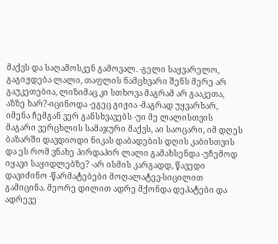მაქვს და საღამოსკენ გამოვალ. -გელი საყვარელო, გაგიჟდება ლალი, თაფლის ნამცხვარი შენს მერე არ გაუკეთებია, ლიზიმაც კი სთხოვა მაგრამ არ გააკეთა, აზზე ხარ?-იცინოდა -ეგეც გიჟია -მაგრად უყვარხარ, იმენა ჩემგან ვერ განსხვავებს -უი მე ლალისთვის მაგარი ვერცხლის სამაჯური მაქვს, აი საოცარი, იმ დღეს ბაზარში დავდიოდი ნიკას დაბადების დღის კაბისთვის და ეს რომ ვნახე პირდაპირ ლალი გამახსენდა -უჩემოდ იყავი საყიდლებზე? -არ ისმის კარგადდ, წავედი დავიძინო -წარმატებები მოღალატევ-სიცილით გამიცინა. მეორე დილით ადრე მქონდა დეპატები და ადრევე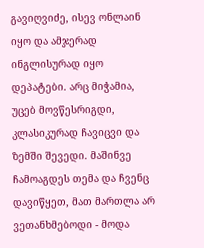გავიღვიძე, ისევ ონლაინ იყო და ამჯერად ინგლისურად იყო დეპატები. არც მიჭამია, უცებ მოვწესრიგდი, კლასიკურად ჩავიცვი და ზემში შევედი. მაშინვე ჩამოაგდეს თემა და ჩვენც დავიწყეთ, მათ მართლა არ ვეთანხმებოდი - მოდა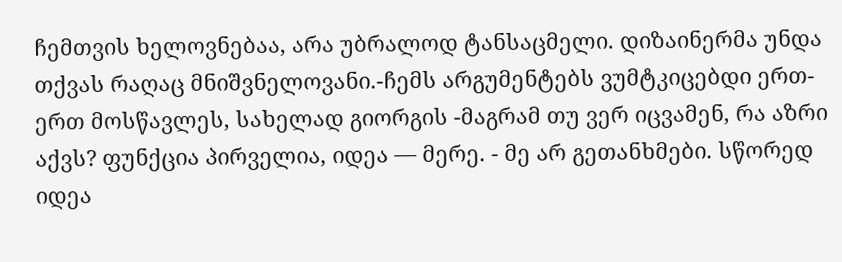ჩემთვის ხელოვნებაა, არა უბრალოდ ტანსაცმელი. დიზაინერმა უნდა თქვას რაღაც მნიშვნელოვანი.-ჩემს არგუმენტებს ვუმტკიცებდი ერთ-ერთ მოსწავლეს, სახელად გიორგის -მაგრამ თუ ვერ იცვამენ, რა აზრი აქვს? ფუნქცია პირველია, იდეა — მერე. - მე არ გეთანხმები. სწორედ იდეა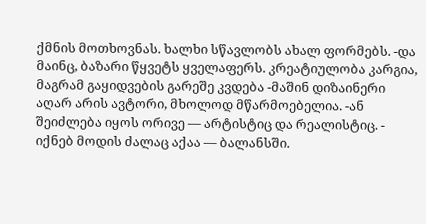ქმნის მოთხოვნას. ხალხი სწავლობს ახალ ფორმებს. -და მაინც, ბაზარი წყვეტს ყველაფერს. კრეატიულობა კარგია, მაგრამ გაყიდვების გარეშე კვდება -მაშინ დიზაინერი აღარ არის ავტორი, მხოლოდ მწარმოებელია. -ან შეიძლება იყოს ორივე — არტისტიც და რეალისტიც. - იქნებ მოდის ძალაც აქაა — ბალანსში.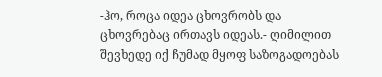-ჰო, როცა იდეა ცხოვრობს და ცხოვრებაც ირთავს იდეას.- ღიმილით შევხედე იქ ჩუმად მყოფ საზოგადოებას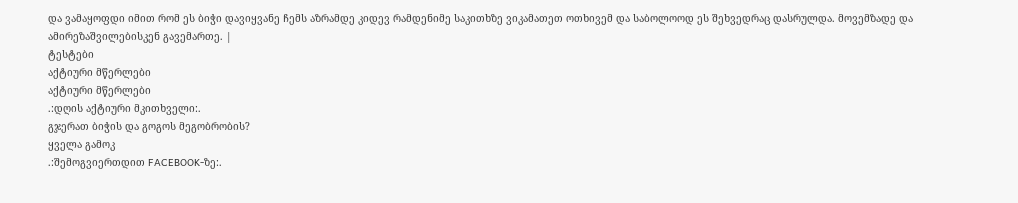და ვამაყოფდი იმით რომ ეს ბიჭი დავიყვანე ჩემს აზრამდე კიდევ რამდენიმე საკითხზე ვიკამათეთ ოთხივემ და საბოლოოდ ეს შეხვედრაც დასრულდა. მოვემზადე და ამირეზაშვილებისკენ გავემართე. |
ტესტები
აქტიური მწერლები
აქტიური მწერლები
.:დღის აქტიური მკითხველი:.
გჯერათ ბიჭის და გოგოს მეგობრობის?
ყველა გამოკ
.:შემოგვიერთდით FACEBOOK-ზე:.